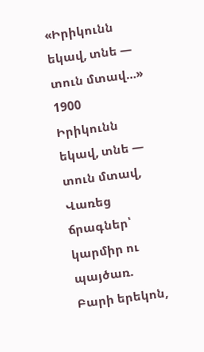«Իրիկունն եկավ, տնե — տուն մտավ…»
1900
Իրիկունն եկավ, տնե — տուն մտավ,
Վառեց ճրագներ՝ կարմիր ու պայծառ.
Բարի երեկոն,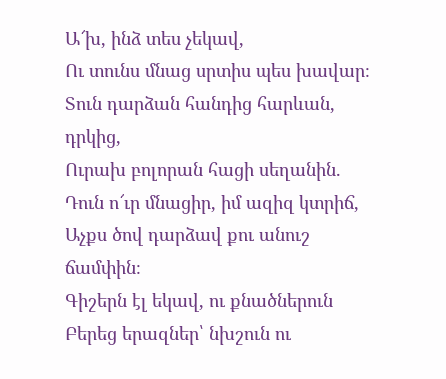Ա՜խ, ինձ տես չեկավ,
Ու տունս մնաց սրտիս պես խավար։
Տուն դարձան հանդից հարևան, դրկից,
Ուրախ բոլորան հացի սեղանին.
Դուն ո՜ւր մնացիր, իմ ազիզ կտրիճ,
Աչքս ծով դարձավ քու անուշ ճամփին։
Գիշերն էլ եկավ, ու քնածներուն
Բերեց երազներ՝ նխշուն ու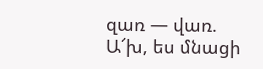զառ — վառ.
Ա՜խ, ես մնացի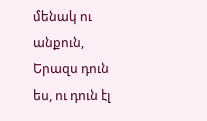մենակ ու անքուն,
Երազս դուն ես, ու դուն էլ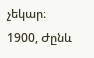չեկար։
1900, Ժընև